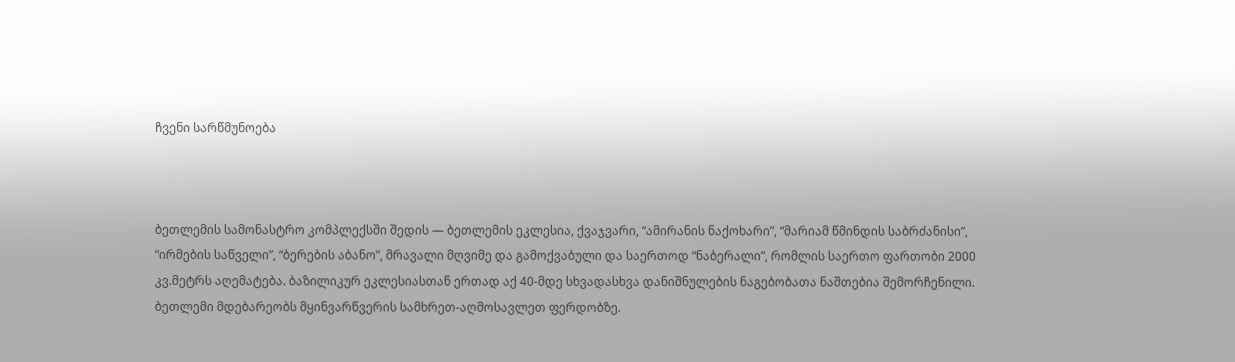ჩვენი სარწმუნოება



ბეთლემის სამონასტრო კომპლექსში შედის — ბეთლემის ეკლესია, ქვაჯვარი, “ამირანის ნაქოხარი”, “მარიამ წმინდის საბრძანისი”, “ირმების საწველი”, “ბერების აბანო”, მრავალი მღვიმე და გამოქვაბული და საერთოდ “ნაბერალი”, რომლის საერთო ფართობი 2000 კვ.მეტრს აღემატება. ბაზილიკურ ეკლესიასთან ერთად აქ 40-მდე სხვადასხვა დანიშნულების ნაგებობათა ნაშთებია შემორჩენილი.
ბეთლემი მდებარეობს მყინვარწვერის სამხრეთ-აღმოსავლეთ ფერდობზე.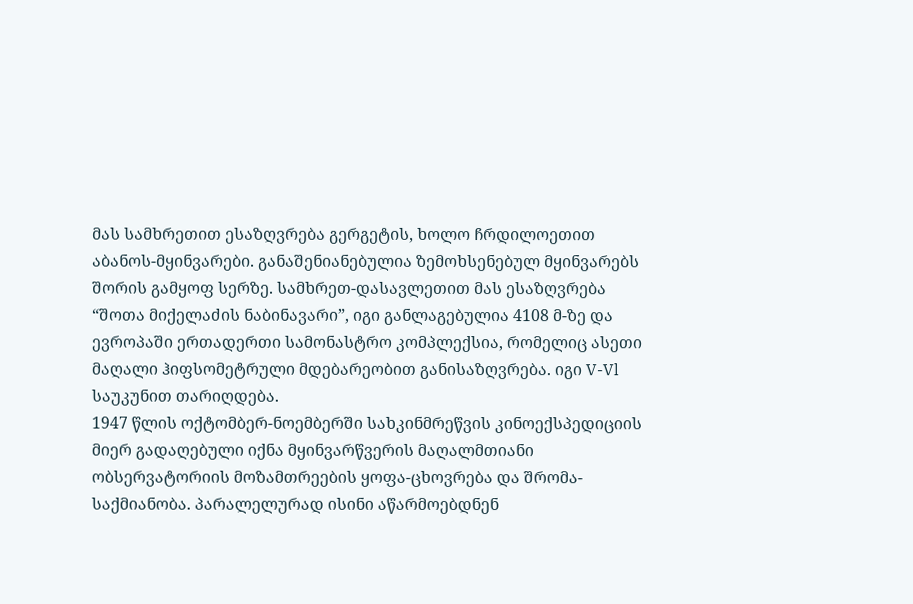მას სამხრეთით ესაზღვრება გერგეტის, ხოლო ჩრდილოეთით აბანოს-მყინვარები. განაშენიანებულია ზემოხსენებულ მყინვარებს შორის გამყოფ სერზე. სამხრეთ-დასავლეთით მას ესაზღვრება “შოთა მიქელაძის ნაბინავარი”, იგი განლაგებულია 4108 მ-ზე და ევროპაში ერთადერთი სამონასტრო კომპლექსია, რომელიც ასეთი მაღალი ჰიფსომეტრული მდებარეობით განისაზღვრება. იგი V-Vl საუკუნით თარიღდება.
1947 წლის ოქტომბერ-ნოემბერში სახკინმრეწვის კინოექსპედიციის მიერ გადაღებული იქნა მყინვარწვერის მაღალმთიანი ობსერვატორიის მოზამთრეების ყოფა-ცხოვრება და შრომა-საქმიანობა. პარალელურად ისინი აწარმოებდნენ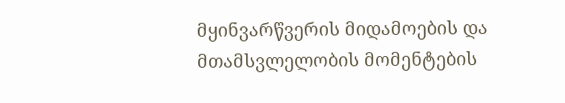მყინვარწვერის მიდამოების და მთამსვლელობის მომენტების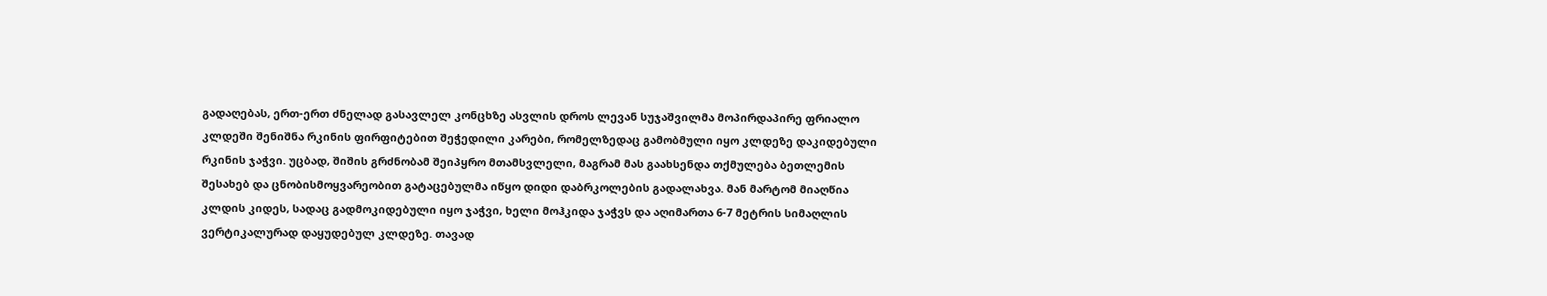გადაღებას, ერთ-ერთ ძნელად გასავლელ კონცხზე ასვლის დროს ლევან სუჯაშვილმა მოპირდაპირე ფრიალო კლდეში შენიშნა რკინის ფირფიტებით შეჭედილი კარები, რომელზედაც გამობმული იყო კლდეზე დაკიდებული რკინის ჯაჭვი. უცბად, შიშის გრძნობამ შეიპყრო მთამსვლელი, მაგრამ მას გაახსენდა თქმულება ბეთლემის შესახებ და ცნობისმოყვარეობით გატაცებულმა იწყო დიდი დაბრკოლების გადალახვა. მან მარტომ მიაღწია კლდის კიდეს, სადაც გადმოკიდებული იყო ჯაჭვი, ხელი მოჰკიდა ჯაჭვს და აღიმართა 6-7 მეტრის სიმაღლის ვერტიკალურად დაყუდებულ კლდეზე. თავად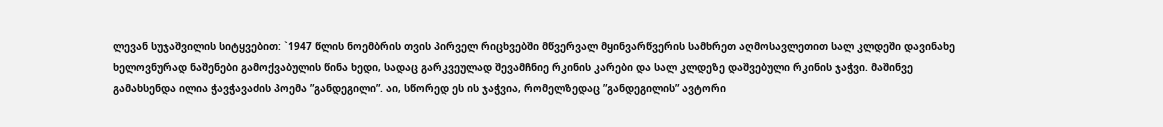ლევან სუჯაშვილის სიტყვებით: `1947 წლის ნოემბრის თვის პირველ რიცხვებში მწვერვალ მყინვარწვერის სამხრეთ აღმოსავლეთით სალ კლდეში დავინახე ხელოვნურად ნაშენები გამოქვაბულის წინა ხედი, სადაც გარკვეულად შევამჩნიე რკინის კარები და სალ კლდეზე დაშვებული რკინის ჯაჭვი. მაშინვე გამახსენდა ილია ჭავჭავაძის პოემა ”განდეგილი”. აი, სწორედ ეს ის ჯაჭვია, რომელზედაც ”განდეგილის” ავტორი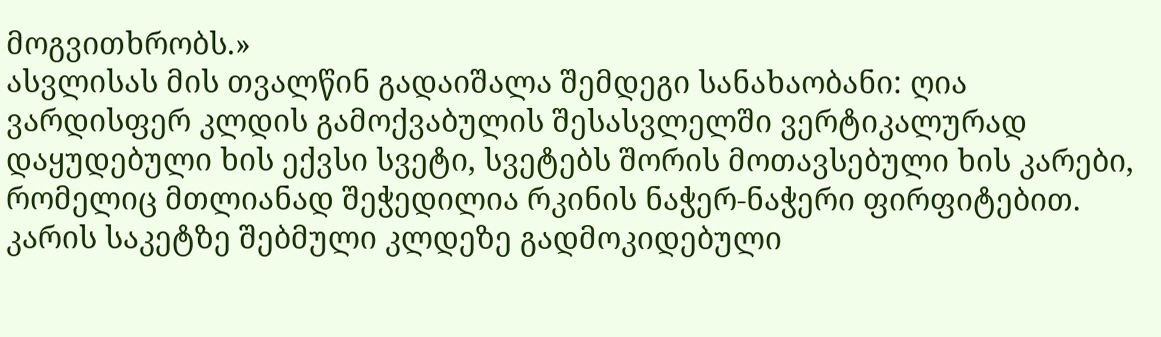მოგვითხრობს.»
ასვლისას მის თვალწინ გადაიშალა შემდეგი სანახაობანი: ღია ვარდისფერ კლდის გამოქვაბულის შესასვლელში ვერტიკალურად დაყუდებული ხის ექვსი სვეტი, სვეტებს შორის მოთავსებული ხის კარები, რომელიც მთლიანად შეჭედილია რკინის ნაჭერ-ნაჭერი ფირფიტებით. კარის საკეტზე შებმული კლდეზე გადმოკიდებული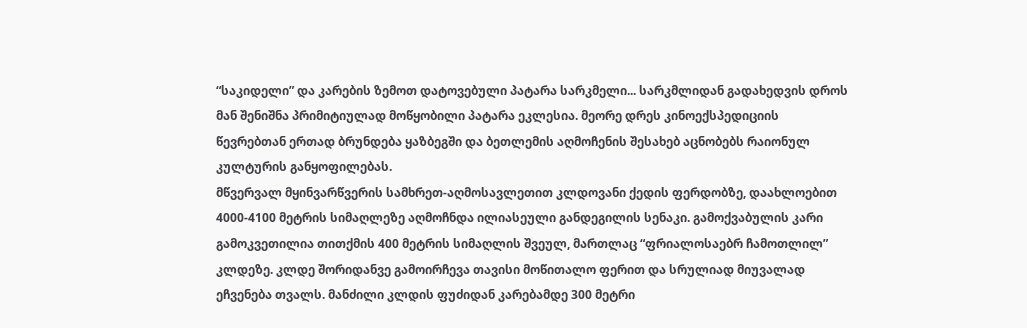“საკიდელი” და კარების ზემოთ დატოვებული პატარა სარკმელი... სარკმლიდან გადახედვის დროს მან შენიშნა პრიმიტიულად მოწყობილი პატარა ეკლესია. მეორე დრეს კინოექსპედიციის წევრებთან ერთად ბრუნდება ყაზბეგში და ბეთლემის აღმოჩენის შესახებ აცნობებს რაიონულ კულტურის განყოფილებას.
მწვერვალ მყინვარწვერის სამხრეთ-აღმოსავლეთით კლდოვანი ქედის ფერდობზე, დაახლოებით 4000-4100 მეტრის სიმაღლეზე აღმოჩნდა ილიასეული განდეგილის სენაკი. გამოქვაბულის კარი გამოკვეთილია თითქმის 400 მეტრის სიმაღლის შვეულ, მართლაც “ფრიალოსაებრ ჩამოთლილ” კლდეზე. კლდე შორიდანვე გამოირჩევა თავისი მოწითალო ფერით და სრულიად მიუვალად ეჩვენება თვალს. მანძილი კლდის ფუძიდან კარებამდე 300 მეტრი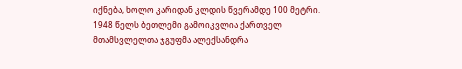იქნება, ხოლო კარიდან კლდის წვერამდე 100 მეტრი.
1948 წელს ბეთლემი გამოიკვლია ქართველ მთამსვლელთა ჯგუფმა ალექსანდრა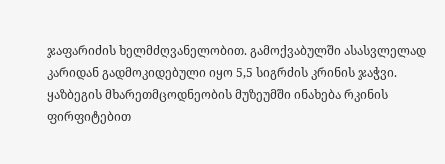ჯაფარიძის ხელმძღვანელობით. გამოქვაბულში ასასვლელად კარიდან გადმოკიდებული იყო 5,5 სიგრძის კრინის ჯაჭვი. ყაზბეგის მხარეთმცოდნეობის მუზეუმში ინახება რკინის ფირფიტებით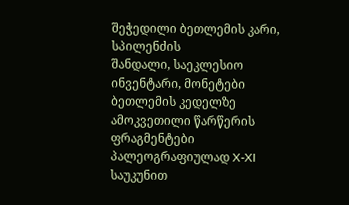შეჭედილი ბეთლემის კარი, სპილენძის
შანდალი, საეკლესიო ინვენტარი, მონეტები ბეთლემის კედელზე ამოკვეთილი წარწერის ფრაგმენტები პალეოგრაფიულად X-XI საუკუნით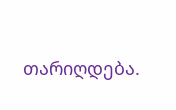თარიღდება.